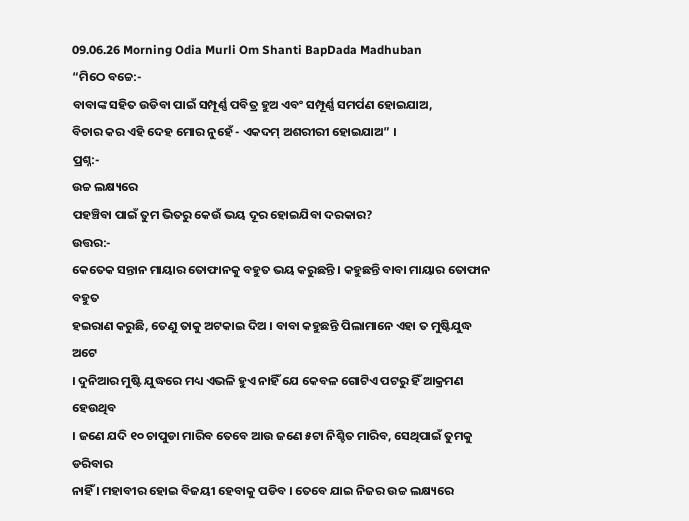09.06.26 Morning Odia Murli Om Shanti BapDada Madhuban
“ମିଠେ ବଚ୍ଚେ:-
ବାବାଙ୍କ ସହିତ ଉଡିବା ପାଇଁ ସମ୍ପୂର୍ଣ୍ଣ ପବିତ୍ର ହୁଅ ଏବଂ ସମ୍ପୂର୍ଣ୍ଣ ସମର୍ପଣ ହୋଇଯାଅ,
ବିଚାର କର ଏହି ଦେହ ମୋର ନୁହେଁ - ଏକଦମ୍ ଅଶରୀରୀ ହୋଇଯାଅ” ।
ପ୍ରଶ୍ନ:-
ଉଚ୍ଚ ଲକ୍ଷ୍ୟରେ
ପହଞ୍ଚିବା ପାଇଁ ତୁମ ଭିତରୁ କେଉଁ ଭୟ ଦୂର ହୋଇଯିବା ଦରକାର?
ଉତ୍ତର:-
କେତେକ ସନ୍ତାନ ମାୟାର ତୋଫାନକୁ ବହୁତ ଭୟ କରୁଛନ୍ତି । କହୁଛନ୍ତି ବାବା ମାୟାର ତୋଫାନ ବହୁତ
ହଇରାଣ କରୁଛି, ତେଣୁ ତାକୁ ଅଟକାଇ ଦିଅ । ବାବା କହୁଛନ୍ତି ପିଲାମାନେ ଏହା ତ ମୁଷ୍ଟିଯୁଦ୍ଧ ଅଟେ
। ଦୁନିଆର ମୁଷ୍ଟି ଯୁଦ୍ଧରେ ମଧ୍ୟ ଏଭଳି ହୁଏ ନାହିଁ ଯେ କେବଳ ଗୋଟିଏ ପଟରୁ ହିଁ ଆକ୍ରମଣ ହେଉଥିବ
। ଜଣେ ଯଦି ୧୦ ଚାପୁଡା ମାରିବ ତେବେ ଆଉ ଜଣେ ୫ଟା ନିଶ୍ଚିତ ମାରିବ, ସେଥିପାଇଁ ତୁମକୁ ଡରିବାର
ନାହିଁ । ମହାବୀର ହୋଇ ବିଜୟୀ ହେବାକୁ ପଡିବ । ତେବେ ଯାଇ ନିଜର ଉଚ୍ଚ ଲକ୍ଷ୍ୟରେ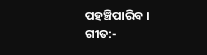ପହଞ୍ଚିପାରିବ ।
ଗୀତ:-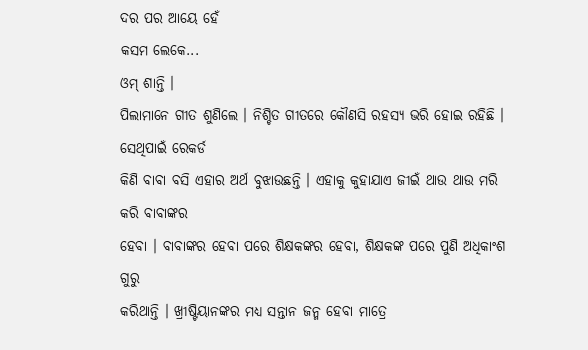ଦର ପର ଆୟେ ହେଁ
କସମ ଲେକେ...
ଓମ୍ ଶାନ୍ତି ।
ପିଲାମାନେ ଗୀତ ଶୁଣିଲେ । ନିଶ୍ଚିତ ଗୀତରେ କୌଣସି ରହସ୍ୟ ଭରି ହୋଇ ରହିଛି । ସେଥିପାଇଁ ରେକର୍ଡ
କିଣି ବାବା ବସି ଏହାର ଅର୍ଥ ବୁଝାଉଛନ୍ତି । ଏହାକୁ କୁହାଯାଏ ଜୀଇଁ ଥାଉ ଥାଉ ମରି କରି ବାବାଙ୍କର
ହେବା । ବାବାଙ୍କର ହେବା ପରେ ଶିକ୍ଷକଙ୍କର ହେବା, ଶିକ୍ଷକଙ୍କ ପରେ ପୁଣି ଅଧିକାଂଶ ଗୁରୁ
କରିଥାନ୍ତି । ଖ୍ରୀଷ୍ଟିୟାନଙ୍କର ମଧ୍ୟ ସନ୍ତାନ ଜନ୍ମ ହେବା ମାତ୍ରେ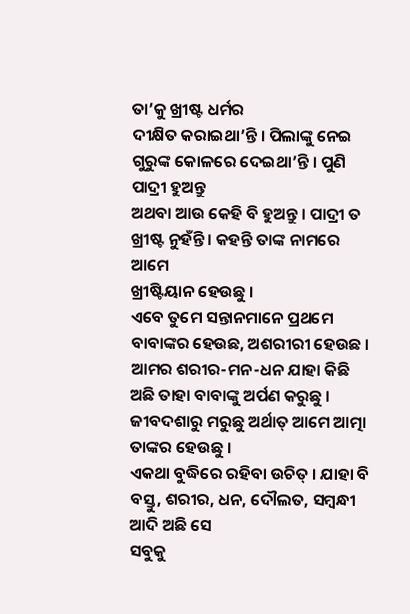ତା’କୁ ଖ୍ରୀଷ୍ଟ ଧର୍ମର
ଦୀକ୍ଷିତ କରାଇଥା’ନ୍ତି । ପିଲାଙ୍କୁ ନେଇ ଗୁରୁଙ୍କ କୋଳରେ ଦେଇଥା’ନ୍ତି । ପୁଣି ପାଦ୍ରୀ ହୁଅନ୍ତୁ
ଅଥବା ଆଉ କେହି ବି ହୁଅନ୍ତୁ । ପାଦ୍ରୀ ତ ଖ୍ରୀଷ୍ଟ ନୁହଁନ୍ତି । କହନ୍ତି ତାଙ୍କ ନାମରେ ଆମେ
ଖ୍ରୀଷ୍ଟିୟାନ ହେଉଛୁ ।
ଏବେ ତୁମେ ସନ୍ତାନମାନେ ପ୍ରଥମେ ବାବାଙ୍କର ହେଉଛ, ଅଶରୀରୀ ହେଉଛ । ଆମର ଶରୀର-ମନ-ଧନ ଯାହା କିଛି
ଅଛି ତାହା ବାବାଙ୍କୁ ଅର୍ପଣ କରୁଛୁ । ଜୀବଦଶାରୁ ମରୁଛୁ ଅର୍ଥାତ୍ ଆମେ ଆତ୍ମା ତାଙ୍କର ହେଉଛୁ ।
ଏକଥା ବୁଦ୍ଧିରେ ରହିବା ଉଚିତ୍ । ଯାହା ବି ବସ୍ତୁ, ଶରୀର, ଧନ, ଦୌଲତ, ସମ୍ବନ୍ଧୀ ଆଦି ଅଛି ସେ
ସବୁକୁ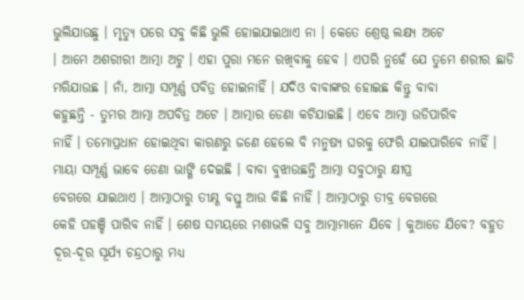ଭୁଲିଯାଉଛୁ । ମୃତ୍ୟୁ ପରେ ସବୁ କିଛି ଭୁଲି ହୋଇଯାଇଥାଏ ନା । କେତେ ଶ୍ରେଷ୍ଠ ଲକ୍ଷ୍ୟ ଅଟେ
। ଆମେ ଅଶରୀରୀ ଆତ୍ମା ଅଟୁ । ଏହା ପୁରା ମନେ ରଖିବାକୁ ହେବ । ଏପରି ନୁହେଁ ଯେ ତୁମେ ଶରୀର ଛାଡି
ମରିଯାଉଛ । ନାଁ, ଆତ୍ମା ସମ୍ପୂର୍ଣ୍ଣ ପବିତ୍ର ହୋଇନାହିଁ । ଯଦିଓ ବାବାଙ୍କର ହୋଇଛ କିନ୍ତୁ ବାବା
କହୁଛନ୍ତି - ତୁମର ଆତ୍ମା ଅପବିତ୍ର ଅଟେ । ଆତ୍ମାର ଡେଣା କଟିଯାଇଛି । ଏବେ ଆତ୍ମା ଉଡିପାରିବ
ନାହିଁ । ତମୋପ୍ରଧାନ ହୋଇଥିବା କାରଣରୁ ଜଣେ ହେଲେ ବି ମନୁଷ୍ୟ ଘରକୁ ଫେରି ଯାଇପାରିବେ ନାହିଁ ।
ମାୟା ସମ୍ପୂର୍ଣ୍ଣ ଭାବେ ଡେଣା ଭାଙ୍ଗି ଦେଇଛି । ବାବା ବୁଝାଉଛନ୍ତି ଆତ୍ମା ସବୁଠାରୁ କ୍ଷୀପ୍ର
ବେଗରେ ଯାଇଥାଏ । ଆତ୍ମାଠାରୁ ତୀକ୍ଷ୍ଣ ବସ୍ତୁ ଆଉ କିଛି ନାହିଁ । ଆତ୍ମାଠାରୁ ତୀବ୍ର ବେଗରେ
କେହି ପହଞ୍ଚି ପାରିବ ନାହିଁ । ଶେଷ ସମୟରେ ମଶାଭଳି ସବୁ ଆତ୍ମାମାନେ ଯିବେ । କୁଆଡେ ଯିବେ? ବହୁତ
ଦୂର-ଦୂର ସୂର୍ଯ୍ୟ ଚନ୍ଦ୍ରଠାରୁ ମଧ୍ୟ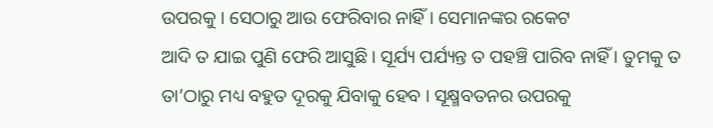ଉପରକୁ । ସେଠାରୁ ଆଉ ଫେରିବାର ନାହିଁ । ସେମାନଙ୍କର ରକେଟ
ଆଦି ତ ଯାଇ ପୁଣି ଫେରି ଆସୁଛି । ସୂର୍ଯ୍ୟ ପର୍ଯ୍ୟନ୍ତ ତ ପହଞ୍ଚି ପାରିବ ନାହିଁ । ତୁମକୁ ତ
ତା’ଠାରୁ ମଧ୍ୟ ବହୁତ ଦୂରକୁ ଯିବାକୁ ହେବ । ସୂକ୍ଷ୍ମବତନର ଉପରକୁ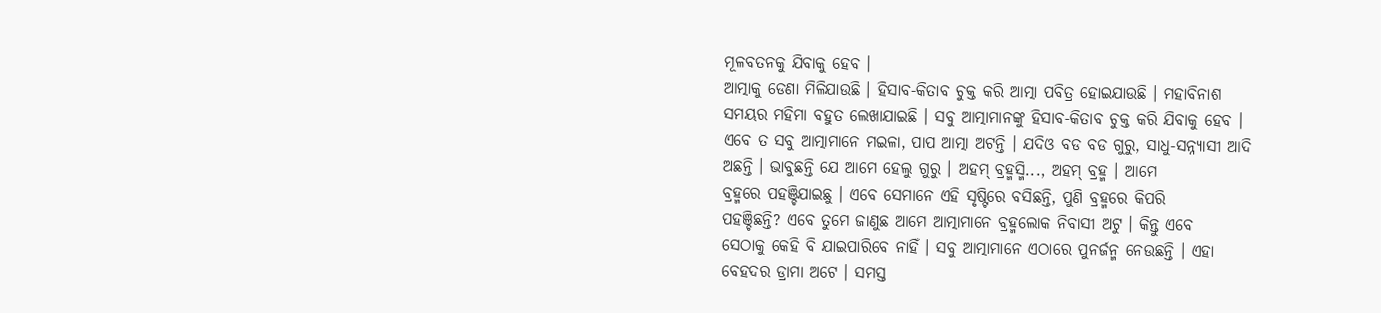ମୂଳବତନକୁ ଯିବାକୁ ହେବ ।
ଆତ୍ମାକୁ ଡେଣା ମିଳିଯାଉଛି । ହିସାବ-କିତାବ ଚୁକ୍ତ କରି ଆତ୍ମା ପବିତ୍ର ହୋଇଯାଉଛି । ମହାବିନାଶ
ସମୟର ମହିମା ବହୁତ ଲେଖାଯାଇଛି । ସବୁ ଆତ୍ମାମାନଙ୍କୁ ହିସାବ-କିତାବ ଚୁକ୍ତ କରି ଯିବାକୁ ହେବ ।
ଏବେ ତ ସବୁ ଆତ୍ମାମାନେ ମଇଳା, ପାପ ଆତ୍ମା ଅଟନ୍ତି । ଯଦିଓ ବଡ ବଡ ଗୁରୁ, ସାଧୁ-ସନ୍ନ୍ୟାସୀ ଆଦି
ଅଛନ୍ତି । ଭାବୁଛନ୍ତି ଯେ ଆମେ ହେଲୁ ଗୁରୁ । ଅହମ୍ ବ୍ରହ୍ମସ୍ମି..., ଅହମ୍ ବ୍ରହ୍ମ । ଆମେ
ବ୍ରହ୍ମରେ ପହଞ୍ଚିଯାଇଛୁ । ଏବେ ସେମାନେ ଏହି ସୃଷ୍ଟିରେ ବସିଛନ୍ତି, ପୁଣି ବ୍ରହ୍ମରେ କିପରି
ପହଞ୍ଚିଛନ୍ତି? ଏବେ ତୁମେ ଜାଣୁଛ ଆମେ ଆତ୍ମାମାନେ ବ୍ରହ୍ମଲୋକ ନିବାସୀ ଅଟୁ । କିନ୍ତୁ ଏବେ
ସେଠାକୁ କେହି ବି ଯାଇପାରିବେ ନାହିଁ । ସବୁ ଆତ୍ମାମାନେ ଏଠାରେ ପୁନର୍ଜନ୍ମ ନେଉଛନ୍ତି । ଏହା
ବେହଦର ଡ୍ରାମା ଅଟେ । ସମସ୍ତ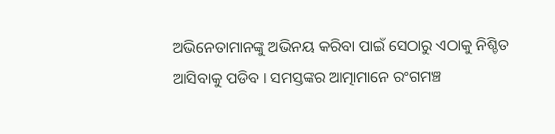ଅଭିନେତାମାନଙ୍କୁ ଅଭିନୟ କରିବା ପାଇଁ ସେଠାରୁ ଏଠାକୁ ନିଶ୍ଚିତ
ଆସିବାକୁ ପଡିବ । ସମସ୍ତଙ୍କର ଆତ୍ମାମାନେ ରଂଗମଞ୍ଚ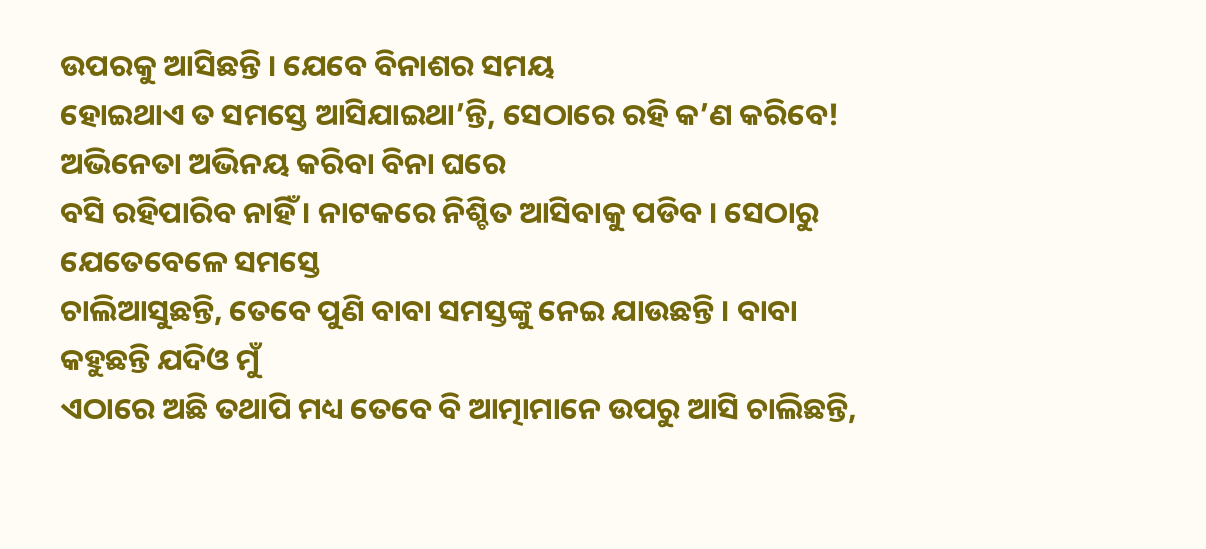ଉପରକୁ ଆସିଛନ୍ତି । ଯେବେ ବିନାଶର ସମୟ
ହୋଇଥାଏ ତ ସମସ୍ତେ ଆସିଯାଇଥା’ନ୍ତି, ସେଠାରେ ରହି କ’ଣ କରିବେ! ଅଭିନେତା ଅଭିନୟ କରିବା ବିନା ଘରେ
ବସି ରହିପାରିବ ନାହିଁ । ନାଟକରେ ନିଶ୍ଚିତ ଆସିବାକୁ ପଡିବ । ସେଠାରୁ ଯେତେବେଳେ ସମସ୍ତେ
ଚାଲିଆସୁଛନ୍ତି, ତେବେ ପୁଣି ବାବା ସମସ୍ତଙ୍କୁ ନେଇ ଯାଉଛନ୍ତି । ବାବା କହୁଛନ୍ତି ଯଦିଓ ମୁଁ
ଏଠାରେ ଅଛି ତଥାପି ମଧ୍ୟ ତେବେ ବି ଆତ୍ମାମାନେ ଉପରୁ ଆସି ଚାଲିଛନ୍ତି,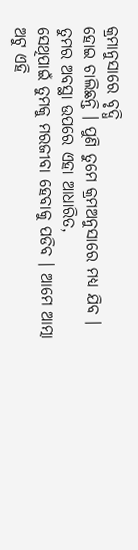କ୍ରମାନୁସାରେ ବୃଦ୍ଧି
ହୋଇ ଚାଲିଛନ୍ତି । ପୁଣି ତୁମେ କ୍ରମଅନୁସାରେ ମଧ୍ୟ ଯିବ । ତୁମର ଅବସ୍ଥା ଉପରେ ଏହା ଆଧାରିତ,
ସେଥିପାଇଁ ତୁମକୁ ମରଜୀବା ହେବାକୁ ପଡିବ । ଆମେ ଆତ୍ମା ଅଟୁ ଏହି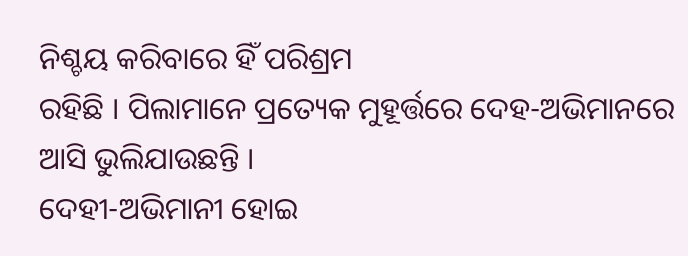ନିଶ୍ଚୟ କରିବାରେ ହିଁ ପରିଶ୍ରମ
ରହିଛି । ପିଲାମାନେ ପ୍ରତ୍ୟେକ ମୁହୂର୍ତ୍ତରେ ଦେହ-ଅଭିମାନରେ ଆସି ଭୁଲିଯାଉଛନ୍ତି ।
ଦେହୀ-ଅଭିମାନୀ ହୋଇ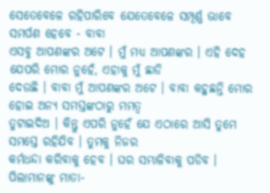ସେତେବେଳେ ରହିପାରିବେ ଯେତେବେଳେ ସମ୍ପୂର୍ଣ୍ଣ ଭାବେ ସମର୍ପଣ ହେବେ - ବାବା
ଏସବୁ ଆପଣଙ୍କର ଅଟେ । ମୁଁ ମଧ୍ୟ ଆପଣଙ୍କର । ଏହି ଦେହ ଯେପରି ମୋର ନୁହେଁ, ଏହାକୁ ମୁଁ ଛାଡି
ଦେଉଛି । ବାବା ମୁଁ ଆପଣଙ୍କର ଅଟେ । ବାବା କହୁଛନ୍ତି ମୋର ହୋଇ ଅନ୍ୟ ସମସ୍ତଙ୍କଠାରୁ ମମତ୍ୱ
ତୁଟାଇଦିଅ । କିନ୍ତୁ ଏପରି ନୁହେଁ ଯେ ଏଠାରେ ଆସି ତୁମେ ସମସ୍ତେ ରହିଯିବ । ତୁମକୁ ନିଜର
କର୍ମଧନ୍ଦା କରିବାକୁ ହେବ । ଘର ସମ୍ଭାଳିବାକୁ ପଡିବ । ପିଲାମାନଙ୍କୁ ମାତା-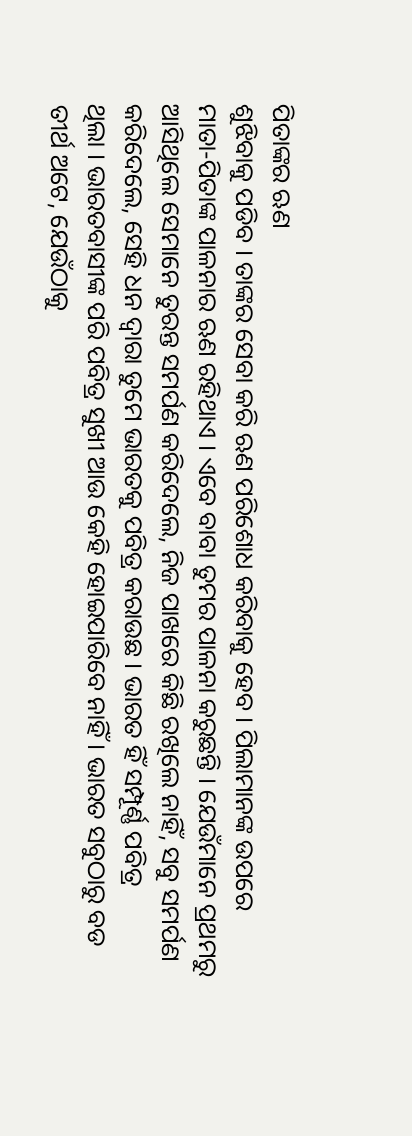ପିତାଙ୍କର ଋଣ
ଶୁଝିବାକୁ ପଡିବ । ତାଙ୍କର ସେବା କରି ଋଣ ପରିଶୋଧ କରିବାକୁ ହେବ । ପିଲାମାନଙ୍କ ଉପରେ
ମାତା-ପିତାଙ୍କ ପାଳନାର ଋଣ ରହିଥାଏ । ଏବେ ବାବା ତୁମର ପାଳନା କରୁଛନ୍ତି । ଯେଉଁମାନେ ପ୍ରଥମରୁ
ଆସିଥିଲେ ସେମାନେ ତୁରନ୍ତ ସମର୍ପଣ କରିଦେଲେ, ନିଜ ପାଖରେ କିଛି ରଖିଲେ ନାହିଁ, ସବୁ ସମର୍ପଣ
କରିଦେଲେ, ସେହି ଧନ ଦ୍ୱାରା ତୁମେ ଭାରତକୁ ପବିତ୍ର କରାଉଛ । ଭାରତ ହିଁ ସମ୍ପୂର୍ଣ୍ଣ ପବିତ୍ର
ଥିଲା । ଭାରତବାସୀଙ୍କ ପରି ପବିତ୍ର ସୁଖୀ ଆଉ କେହି ହୋଇପାରିବେ ନାହିଁ । ଭାରତ ସବୁଠାରୁ ବଡ
ତୀର୍ଥ ଅଟେ, ଯେଉଁଠାକୁ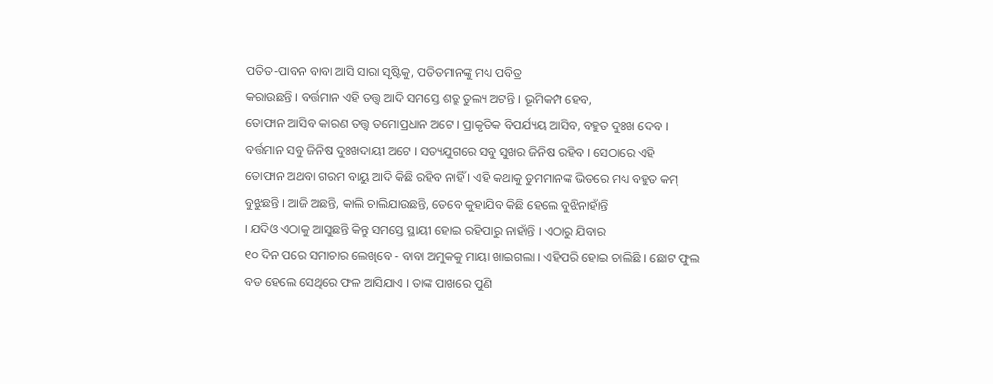ପତିତ-ପାବନ ବାବା ଆସି ସାରା ସୃଷ୍ଟିକୁ, ପତିତମାନଙ୍କୁ ମଧ୍ୟ ପବିତ୍ର
କରାଉଛନ୍ତି । ବର୍ତ୍ତମାନ ଏହି ତତ୍ତ୍ୱ ଆଦି ସମସ୍ତେ ଶତ୍ରୁ ତୁଲ୍ୟ ଅଟନ୍ତି । ଭୂମିକମ୍ପ ହେବ,
ତୋଫାନ ଆସିବ କାରଣ ତତ୍ତ୍ୱ ତମୋପ୍ରଧାନ ଅଟେ । ପ୍ରାକୃତିକ ବିପର୍ଯ୍ୟୟ ଆସିବ, ବହୁତ ଦୁଃଖ ଦେବ ।
ବର୍ତ୍ତମାନ ସବୁ ଜିନିଷ ଦୁଃଖଦାୟୀ ଅଟେ । ସତ୍ୟଯୁଗରେ ସବୁ ସୁଖର ଜିନିଷ ରହିବ । ସେଠାରେ ଏହି
ତୋଫାନ ଅଥବା ଗରମ ବାୟୁ ଆଦି କିଛି ରହିବ ନାହିଁ । ଏହି କଥାକୁ ତୁମମାନଙ୍କ ଭିତରେ ମଧ୍ୟ ବହୁତ କମ୍
ବୁଝୁଛନ୍ତି । ଆଜି ଅଛନ୍ତି, କାଲି ଚାଲିଯାଉଛନ୍ତି, ତେବେ କୁହାଯିବ କିଛି ହେଲେ ବୁଝିନାହାଁନ୍ତି
। ଯଦିଓ ଏଠାକୁ ଆସୁଛନ୍ତି କିନ୍ତୁ ସମସ୍ତେ ସ୍ଥାୟୀ ହୋଇ ରହିପାରୁ ନାହାଁନ୍ତି । ଏଠାରୁ ଯିବାର
୧୦ ଦିନ ପରେ ସମାଚାର ଲେଖିବେ - ବାବା ଅମୁକକୁ ମାୟା ଖାଇଗଲା । ଏହିପରି ହୋଇ ଚାଲିଛି । ଛୋଟ ଫୁଲ
ବଡ ହେଲେ ସେଥିରେ ଫଳ ଆସିଯାଏ । ତାଙ୍କ ପାଖରେ ପୁଣି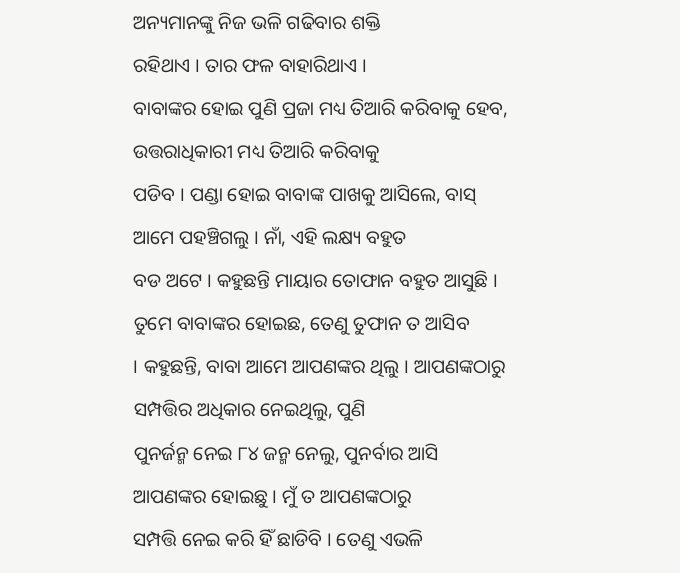ଅନ୍ୟମାନଙ୍କୁ ନିଜ ଭଳି ଗଢିବାର ଶକ୍ତି
ରହିଥାଏ । ତାର ଫଳ ବାହାରିଥାଏ ।
ବାବାଙ୍କର ହୋଇ ପୁଣି ପ୍ରଜା ମଧ୍ୟ ତିଆରି କରିବାକୁ ହେବ, ଉତ୍ତରାଧିକାରୀ ମଧ୍ୟ ତିଆରି କରିବାକୁ
ପଡିବ । ପଣ୍ଡା ହୋଇ ବାବାଙ୍କ ପାଖକୁ ଆସିଲେ, ବାସ୍ ଆମେ ପହଞ୍ଚିଗଲୁ । ନାଁ, ଏହି ଲକ୍ଷ୍ୟ ବହୁତ
ବଡ ଅଟେ । କହୁଛନ୍ତି ମାୟାର ତୋଫାନ ବହୁତ ଆସୁଛି । ତୁମେ ବାବାଙ୍କର ହୋଇଛ, ତେଣୁ ତୁଫାନ ତ ଆସିବ
। କହୁଛନ୍ତି, ବାବା ଆମେ ଆପଣଙ୍କର ଥିଲୁ । ଆପଣଙ୍କଠାରୁ ସମ୍ପତ୍ତିର ଅଧିକାର ନେଇଥିଲୁ, ପୁଣି
ପୁନର୍ଜନ୍ମ ନେଇ ୮୪ ଜନ୍ମ ନେଲୁ, ପୁନର୍ବାର ଆସି ଆପଣଙ୍କର ହୋଇଛୁ । ମୁଁ ତ ଆପଣଙ୍କଠାରୁ
ସମ୍ପତ୍ତି ନେଇ କରି ହିଁ ଛାଡିବି । ତେଣୁ ଏଭଳି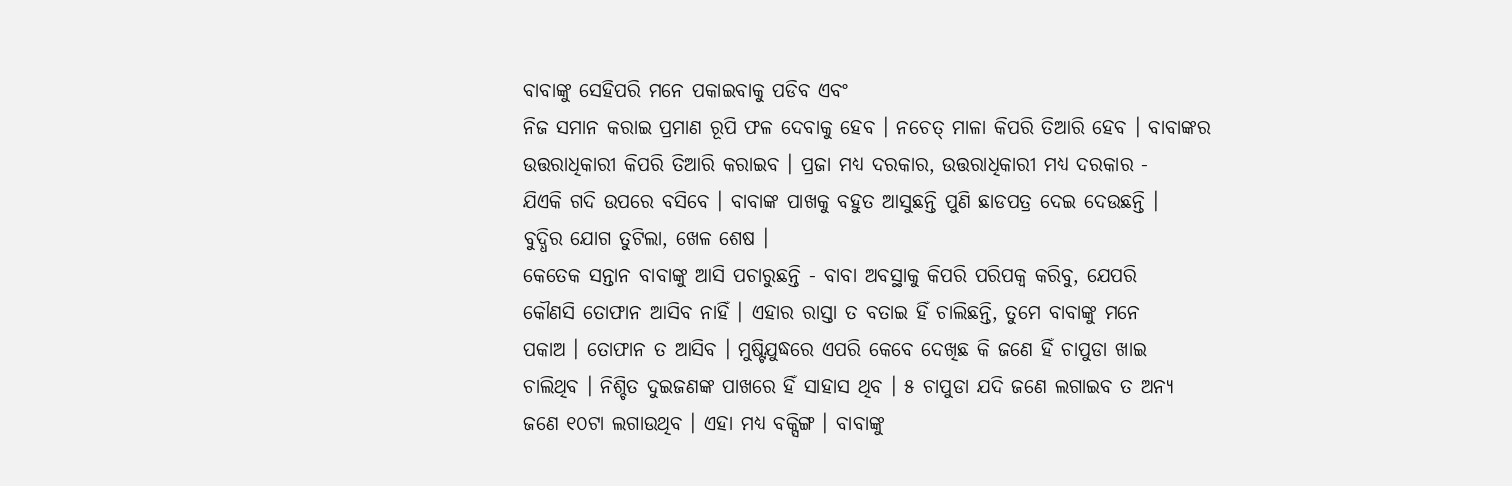ବାବାଙ୍କୁ ସେହିପରି ମନେ ପକାଇବାକୁ ପଡିବ ଏବଂ
ନିଜ ସମାନ କରାଇ ପ୍ରମାଣ ରୂପି ଫଳ ଦେବାକୁ ହେବ । ନଚେତ୍ ମାଳା କିପରି ତିଆରି ହେବ । ବାବାଙ୍କର
ଉତ୍ତରାଧିକାରୀ କିପରି ତିଆରି କରାଇବ । ପ୍ରଜା ମଧ୍ୟ ଦରକାର, ଉତ୍ତରାଧିକାରୀ ମଧ୍ୟ ଦରକାର -
ଯିଏକି ଗଦି ଉପରେ ବସିବେ । ବାବାଙ୍କ ପାଖକୁ ବହୁତ ଆସୁଛନ୍ତି ପୁଣି ଛାଡପତ୍ର ଦେଇ ଦେଉଛନ୍ତି ।
ବୁଦ୍ଧିର ଯୋଗ ତୁଟିଲା, ଖେଳ ଶେଷ ।
କେତେକ ସନ୍ତାନ ବାବାଙ୍କୁ ଆସି ପଚାରୁଛନ୍ତି - ବାବା ଅବସ୍ଥାକୁ କିପରି ପରିପକ୍ୱ କରିବୁ, ଯେପରି
କୌଣସି ତୋଫାନ ଆସିବ ନାହିଁ । ଏହାର ରାସ୍ତା ତ ବତାଇ ହିଁ ଚାଲିଛନ୍ତି, ତୁମେ ବାବାଙ୍କୁ ମନେ
ପକାଅ । ତୋଫାନ ତ ଆସିବ । ମୁଷ୍ଟିଯୁଦ୍ଧରେ ଏପରି କେବେ ଦେଖିଛ କି ଜଣେ ହିଁ ଚାପୁଡା ଖାଇ
ଚାଲିଥିବ । ନିଶ୍ଚିତ ଦୁଇଜଣଙ୍କ ପାଖରେ ହିଁ ସାହାସ ଥିବ । ୫ ଚାପୁଡା ଯଦି ଜଣେ ଲଗାଇବ ତ ଅନ୍ୟ
ଜଣେ ୧୦ଟା ଲଗାଉଥିବ । ଏହା ମଧ୍ୟ ବକ୍ସିଙ୍ଗ । ବାବାଙ୍କୁ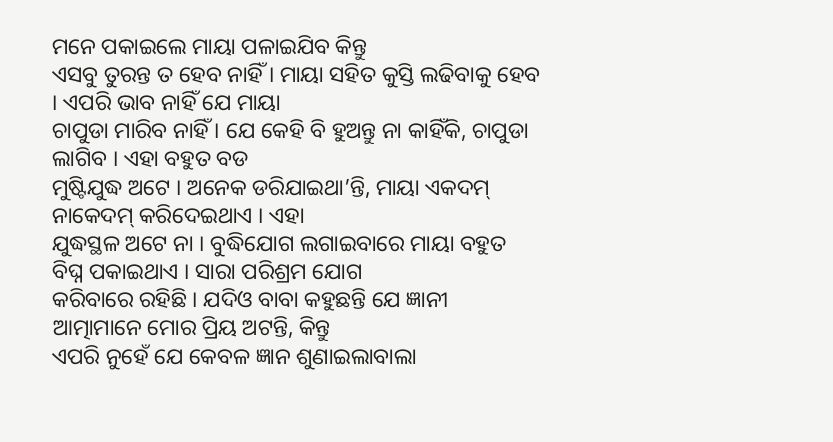ମନେ ପକାଇଲେ ମାୟା ପଳାଇଯିବ କିନ୍ତୁ
ଏସବୁ ତୁରନ୍ତ ତ ହେବ ନାହିଁ । ମାୟା ସହିତ କୁସ୍ତି ଲଢିବାକୁ ହେବ । ଏପରି ଭାବ ନାହିଁ ଯେ ମାୟା
ଚାପୁଡା ମାରିବ ନାହିଁ । ଯେ କେହି ବି ହୁଅନ୍ତୁ ନା କାହିଁକି, ଚାପୁଡା ଲାଗିବ । ଏହା ବହୁତ ବଡ
ମୁଷ୍ଟିଯୁଦ୍ଧ ଅଟେ । ଅନେକ ଡରିଯାଇଥା’ନ୍ତି, ମାୟା ଏକଦମ୍ ନାକେଦମ୍ କରିଦେଇଥାଏ । ଏହା
ଯୁଦ୍ଧସ୍ଥଳ ଅଟେ ନା । ବୁଦ୍ଧିଯୋଗ ଲଗାଇବାରେ ମାୟା ବହୁତ ବିଘ୍ନ ପକାଇଥାଏ । ସାରା ପରିଶ୍ରମ ଯୋଗ
କରିବାରେ ରହିଛି । ଯଦିଓ ବାବା କହୁଛନ୍ତି ଯେ ଜ୍ଞାନୀ ଆତ୍ମାମାନେ ମୋର ପ୍ରିୟ ଅଟନ୍ତି, କିନ୍ତୁ
ଏପରି ନୁହେଁ ଯେ କେବଳ ଜ୍ଞାନ ଶୁଣାଇଲାବାଲା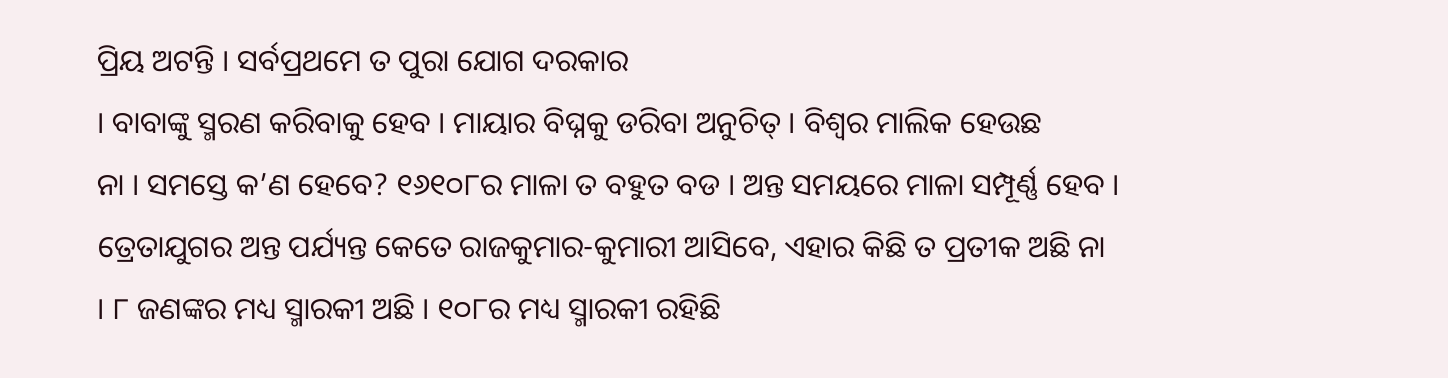ପ୍ରିୟ ଅଟନ୍ତି । ସର୍ବପ୍ରଥମେ ତ ପୁରା ଯୋଗ ଦରକାର
। ବାବାଙ୍କୁ ସ୍ମରଣ କରିବାକୁ ହେବ । ମାୟାର ବିଘ୍ନକୁ ଡରିବା ଅନୁଚିତ୍ । ବିଶ୍ୱର ମାଲିକ ହେଉଛ
ନା । ସମସ୍ତେ କ’ଣ ହେବେ? ୧୬୧୦୮ର ମାଳା ତ ବହୁତ ବଡ । ଅନ୍ତ ସମୟରେ ମାଳା ସମ୍ପୂର୍ଣ୍ଣ ହେବ ।
ତ୍ରେତାଯୁଗର ଅନ୍ତ ପର୍ଯ୍ୟନ୍ତ କେତେ ରାଜକୁମାର-କୁମାରୀ ଆସିବେ, ଏହାର କିଛି ତ ପ୍ରତୀକ ଅଛି ନା
। ୮ ଜଣଙ୍କର ମଧ୍ୟ ସ୍ମାରକୀ ଅଛି । ୧୦୮ର ମଧ୍ୟ ସ୍ମାରକୀ ରହିଛି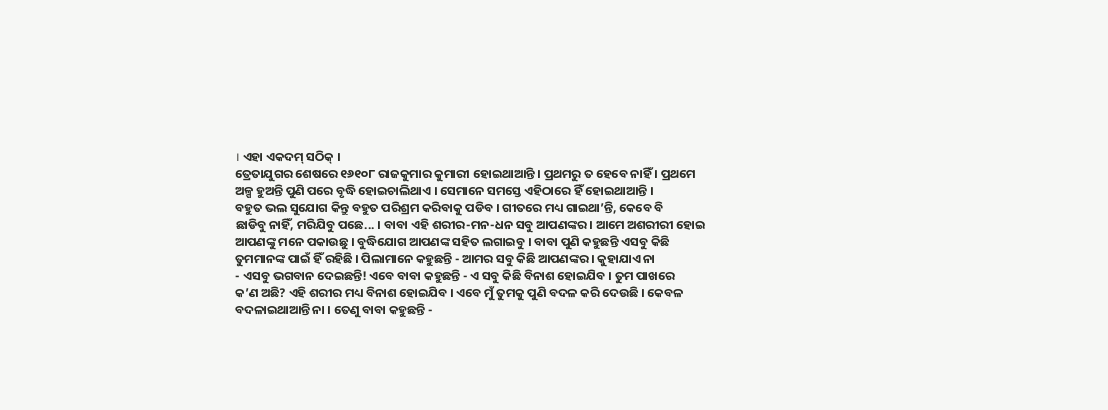। ଏହା ଏକଦମ୍ ସଠିକ୍ ।
ତ୍ରେତାଯୁଗର ଶେଷରେ ୧୬୧୦୮ ରାଜକୁମାର କୁମାରୀ ହୋଇଥାଆନ୍ତି । ପ୍ରଥମରୁ ତ ହେବେ ନାହିଁ । ପ୍ରଥମେ
ଅଳ୍ପ ହୁଅନ୍ତି ପୁଣି ପରେ ବୃଦ୍ଧି ହୋଇଚାଲିଥାଏ । ସେମାନେ ସମସ୍ତେ ଏହିଠାରେ ହିଁ ହୋଇଥାଆନ୍ତି ।
ବହୁତ ଭଲ ସୁଯୋଗ କିନ୍ତୁ ବହୁତ ପରିଶ୍ରମ କରିବାକୁ ପଡିବ । ଗୀତରେ ମଧ୍ୟ ଗାଇଥା’ନ୍ତି, କେବେ ବି
ଛାଡିବୁ ନାହିଁ, ମରିଯିବୁ ପଛେ... । ବାବା ଏହି ଶରୀର-ମନ-ଧନ ସବୁ ଆପଣଙ୍କର । ଆମେ ଅଶରୀରୀ ହୋଇ
ଆପଣଙ୍କୁ ମନେ ପକାଉଛୁ । ବୁଦ୍ଧିଯୋଗ ଆପଣଙ୍କ ସହିତ ଲଗାଇବୁ । ବାବା ପୁଣି କହୁଛନ୍ତି ଏସବୁ କିଛି
ତୁମମାନଙ୍କ ପାଇଁ ହିଁ ରହିଛି । ପିଲାମାନେ କହୁଛନ୍ତି - ଆମର ସବୁ କିଛି ଆପଣଙ୍କର । କୁହାଯାଏ ନା
- ଏସବୁ ଭଗବାନ ଦେଇଛନ୍ତି! ଏବେ ବାବା କହୁଛନ୍ତି - ଏ ସବୁ କିଛି ବିନାଶ ହୋଇଯିବ । ତୁମ ପାଖରେ
କ’ଣ ଅଛି? ଏହି ଶରୀର ମଧ୍ୟ ବିନାଶ ହୋଇଯିବ । ଏବେ ମୁଁ ତୁମକୁ ପୁଣି ବଦଳ କରି ଦେଉଛି । କେବଳ
ବଦଳାଇଥାଆନ୍ତି ନା । ତେଣୁ ବାବା କହୁଛନ୍ତି -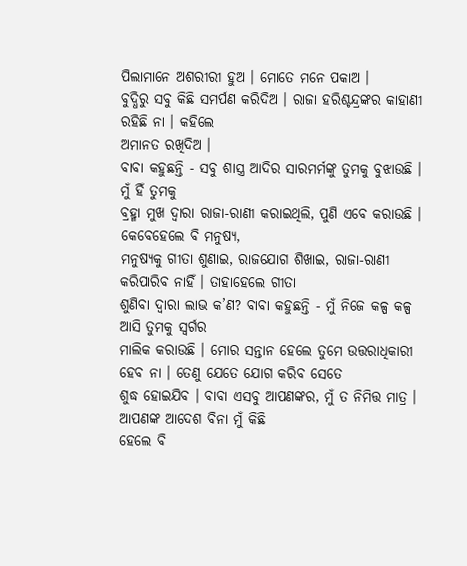ପିଲାମାନେ ଅଶରୀରୀ ହୁଅ । ମୋତେ ମନେ ପକାଅ ।
ବୁଦ୍ଧିରୁ ସବୁ କିଛି ସମର୍ପଣ କରିଦିଅ । ରାଜା ହରିଶ୍ଚନ୍ଦ୍ରଙ୍କର କାହାଣୀ ରହିଛି ନା । କହିଲେ
ଅମାନତ ରଖିଦିଅ ।
ବାବା କହୁଛନ୍ତି - ସବୁ ଶାସ୍ତ୍ର ଆଦିର ସାରମର୍ମଙ୍କୁ ତୁମକୁ ବୁଝାଉଛି । ମୁଁ ହିଁ ତୁମକୁ
ବ୍ରହ୍ମା ମୁଖ ଦ୍ୱାରା ରାଜା-ରାଣୀ କରାଇଥିଲି, ପୁଣି ଏବେ କରାଉଛି । କେବେହେଲେ ବି ମନୁଷ୍ୟ,
ମନୁଷ୍ୟକୁ ଗୀତା ଶୁଣାଇ, ରାଜଯୋଗ ଶିଖାଇ, ରାଜା-ରାଣୀ କରିପାରିବ ନାହିଁ । ତାହାହେଲେ ଗୀତା
ଶୁଣିବା ଦ୍ୱାରା ଲାଭ କ’ଣ? ବାବା କହୁଛନ୍ତି - ମୁଁ ନିଜେ କଳ୍ପ କଳ୍ପ ଆସି ତୁମକୁ ସ୍ୱର୍ଗର
ମାଲିକ କରାଉଛି । ମୋର ସନ୍ତାନ ହେଲେ ତୁମେ ଉତ୍ତରାଧିକାରୀ ହେବ ନା । ତେଣୁ ଯେତେ ଯୋଗ କରିବ ସେତେ
ଶୁଦ୍ଧ ହୋଇଯିବ । ବାବା ଏସବୁ ଆପଣଙ୍କର, ମୁଁ ତ ନିମିତ୍ତ ମାତ୍ର । ଆପଣଙ୍କ ଆଦେଶ ବିନା ମୁଁ କିଛି
ହେଲେ ବି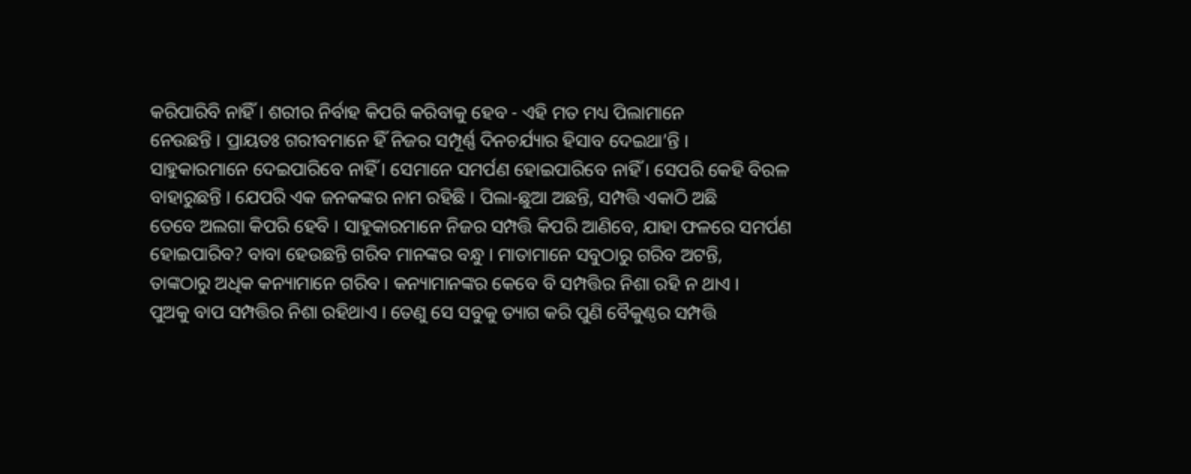କରିପାରିବି ନାହିଁ । ଶରୀର ନିର୍ବାହ କିପରି କରିବାକୁ ହେବ - ଏହି ମତ ମଧ୍ୟ ପିଲାମାନେ
ନେଉଛନ୍ତି । ପ୍ରାୟତଃ ଗରୀବମାନେ ହିଁ ନିଜର ସମ୍ପୂର୍ଣ୍ଣ ଦିନଚର୍ଯ୍ୟାର ହିସାବ ଦେଇଥା’ନ୍ତି ।
ସାହୁକାରମାନେ ଦେଇପାରିବେ ନାହିଁ । ସେମାନେ ସମର୍ପଣ ହୋଇପାରିବେ ନାହିଁ । ସେପରି କେହି ବିରଳ
ବାହାରୁଛନ୍ତି । ଯେପରି ଏକ ଜନକଙ୍କର ନାମ ରହିଛି । ପିଲା-ଛୁଆ ଅଛନ୍ତି, ସମ୍ପତ୍ତି ଏକାଠି ଅଛି
ତେବେ ଅଲଗା କିପରି ହେବି । ସାହୁକାରମାନେ ନିଜର ସମ୍ପତ୍ତି କିପରି ଆଣିବେ, ଯାହା ଫଳରେ ସମର୍ପଣ
ହୋଇପାରିବ? ବାବା ହେଉଛନ୍ତି ଗରିବ ମାନଙ୍କର ବନ୍ଧୁ । ମାତାମାନେ ସବୁଠାରୁ ଗରିବ ଅଟନ୍ତି,
ତାଙ୍କଠାରୁ ଅଧିକ କନ୍ୟାମାନେ ଗରିବ । କନ୍ୟାମାନଙ୍କର କେବେ ବି ସମ୍ପତ୍ତିର ନିଶା ରହି ନ ଥାଏ ।
ପୁଅକୁ ବାପ ସମ୍ପତ୍ତିର ନିଶା ରହିଥାଏ । ତେଣୁ ସେ ସବୁକୁ ତ୍ୟାଗ କରି ପୁଣି ବୈକୁଣ୍ଠର ସମ୍ପତ୍ତି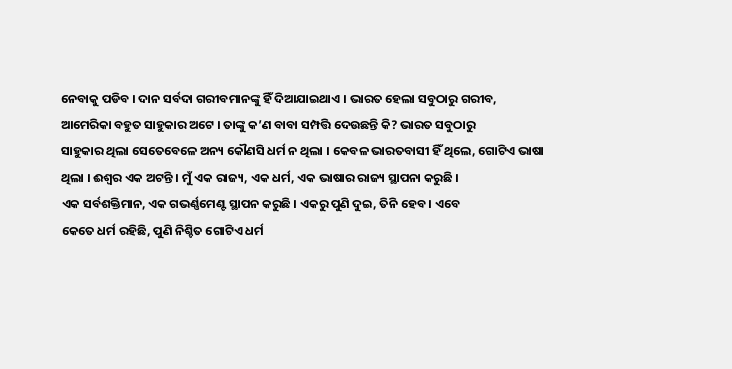ନେବାକୁ ପଡିବ । ଦାନ ସର୍ବଦା ଗରୀବମାନଙ୍କୁ ହିଁ ଦିଆଯାଇଥାଏ । ଭାରତ ହେଲା ସବୁଠାରୁ ଗରୀବ,
ଆମେରିକା ବହୁତ ସାହୁକାର ଅଟେ । ତାଙ୍କୁ କ’ଣ ବାବା ସମ୍ପତ୍ତି ଦେଉଛନ୍ତି କି? ଭାରତ ସବୁଠାରୁ
ସାହୁକାର ଥିଲା ସେତେବେଳେ ଅନ୍ୟ କୌଣସି ଧର୍ମ ନ ଥିଲା । କେବଳ ଭାରତବାସୀ ହିଁ ଥିଲେ, ଗୋଟିଏ ଭାଷା
ଥିଲା । ଈଶ୍ୱର ଏକ ଅଟନ୍ତି । ମୁଁ ଏକ ରାଜ୍ୟ, ଏକ ଧର୍ମ, ଏକ ଭାଷାର ରାଜ୍ୟ ସ୍ଥାପନା କରୁଛି ।
ଏକ ସର୍ବଶକ୍ତିମାନ, ଏକ ଗଭର୍ଣ୍ଣମେଣ୍ଟ ସ୍ଥାପନ କରୁଛି । ଏକରୁ ପୁଣି ଦୁଇ, ତିନି ହେବ । ଏବେ
କେତେ ଧର୍ମ ରହିଛି, ପୁଣି ନିଶ୍ଚିତ ଗୋଟିଏ ଧର୍ମ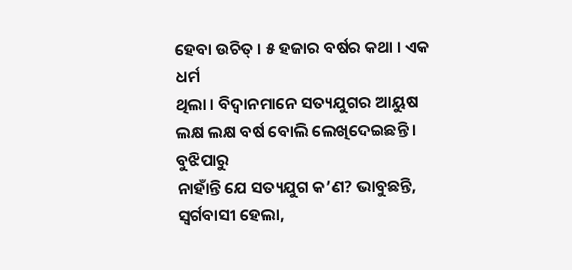ହେବା ଉଚିତ୍ । ୫ ହଜାର ବର୍ଷର କଥା । ଏକ ଧର୍ମ
ଥିଲା । ବିଦ୍ୱାନମାନେ ସତ୍ୟଯୁଗର ଆୟୁଷ ଲକ୍ଷ ଲକ୍ଷ ବର୍ଷ ବୋଲି ଲେଖିଦେଇଛନ୍ତି । ବୁଝିପାରୁ
ନାହାଁନ୍ତି ଯେ ସତ୍ୟଯୁଗ କ’ଣ? ଭାବୁଛନ୍ତି, ସ୍ୱର୍ଗବାସୀ ହେଲା,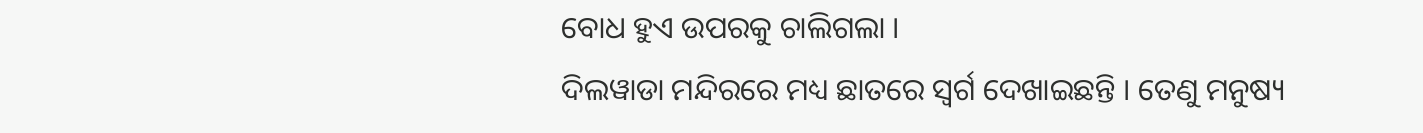ବୋଧ ହୁଏ ଉପରକୁ ଚାଲିଗଲା ।
ଦିଲୱାଡା ମନ୍ଦିରରେ ମଧ୍ୟ ଛାତରେ ସ୍ୱର୍ଗ ଦେଖାଇଛନ୍ତି । ତେଣୁ ମନୁଷ୍ୟ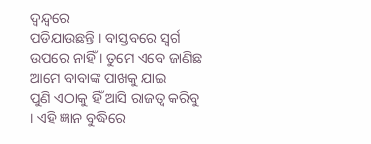ଦ୍ୱନ୍ଦ୍ୱରେ
ପଡିଯାଉଛନ୍ତି । ବାସ୍ତବରେ ସ୍ୱର୍ଗ ଉପରେ ନାହିଁ । ତୁମେ ଏବେ ଜାଣିଛ ଆମେ ବାବାଙ୍କ ପାଖକୁ ଯାଇ
ପୁଣି ଏଠାକୁ ହିଁ ଆସି ରାଜତ୍ୱ କରିବୁ । ଏହି ଜ୍ଞାନ ବୁଦ୍ଧିରେ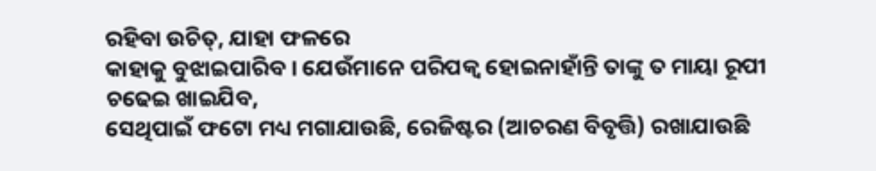ରହିବା ଉଚିତ୍, ଯାହା ଫଳରେ
କାହାକୁ ବୁଝାଇପାରିବ । ଯେଉଁମାନେ ପରିପକ୍ୱ ହୋଇନାହାଁନ୍ତି ତାଙ୍କୁ ତ ମାୟା ରୂପୀ ଚଢେଇ ଖାଇଯିବ,
ସେଥିପାଇଁ ଫଟୋ ମଧ୍ୟ ମଗାଯାଉଛି, ରେଜିଷ୍ଟର (ଆଚରଣ ବିବୃତ୍ତି) ରଖାଯାଉଛି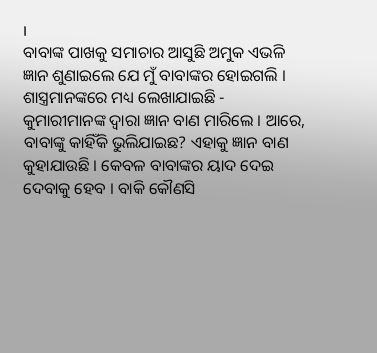।
ବାବାଙ୍କ ପାଖକୁ ସମାଚାର ଆସୁଛି ଅମୁକ ଏଭଳି ଜ୍ଞାନ ଶୁଣାଇଲେ ଯେ ମୁଁ ବାବାଙ୍କର ହୋଇଗଲି ।
ଶାସ୍ତ୍ରମାନଙ୍କରେ ମଧ୍ୟ ଲେଖାଯାଇଛି - କୁମାରୀମାନଙ୍କ ଦ୍ୱାରା ଜ୍ଞାନ ବାଣ ମାରିଲେ । ଆରେ,
ବାବାଙ୍କୁ କାହିଁକି ଭୁଲିଯାଇଛ? ଏହାକୁ ଜ୍ଞାନ ବାଣ କୁହାଯାଉଛି । କେବଳ ବାବାଙ୍କର ୟାଦ ଦେଇ
ଦେବାକୁ ହେବ । ବାକି କୌଣସି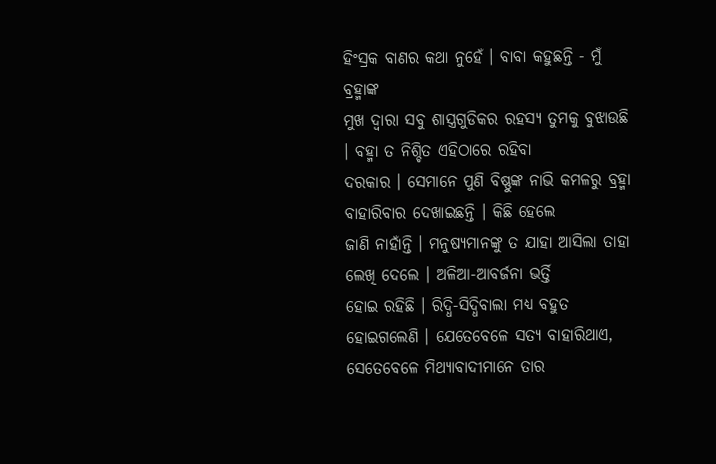ହିଂସ୍ରକ ବାଣର କଥା ନୁହେଁ । ବାବା କହୁଛନ୍ତି - ମୁଁ ବ୍ରହ୍ମାଙ୍କ
ମୁଖ ଦ୍ୱାରା ସବୁ ଶାସ୍ତ୍ରଗୁଡିକର ରହସ୍ୟ ତୁମକୁ ବୁଝାଉଛି । ବହ୍ମା ତ ନିଶ୍ଚିତ ଏହିଠାରେ ରହିବା
ଦରକାର । ସେମାନେ ପୁଣି ବିଷ୍ଣୁଙ୍କ ନାଭି କମଳରୁ ବ୍ରହ୍ମା ବାହାରିବାର ଦେଖାଇଛନ୍ତି । କିଛି ହେଲେ
ଜାଣି ନାହାଁନ୍ତି । ମନୁଷ୍ୟମାନଙ୍କୁ ତ ଯାହା ଆସିଲା ତାହା ଲେଖି ଦେଲେ । ଅଳିଆ-ଆବର୍ଜନା ଭର୍ତ୍ତି
ହୋଇ ରହିଛି । ରିଦ୍ଧି-ସିଦ୍ଧିବାଲା ମଧ୍ୟ ବହୁତ ହୋଇଗଲେଣି । ଯେତେବେଳେ ସତ୍ୟ ବାହାରିଥାଏ,
ସେତେବେଳେ ମିଥ୍ୟାବାଦୀମାନେ ତାର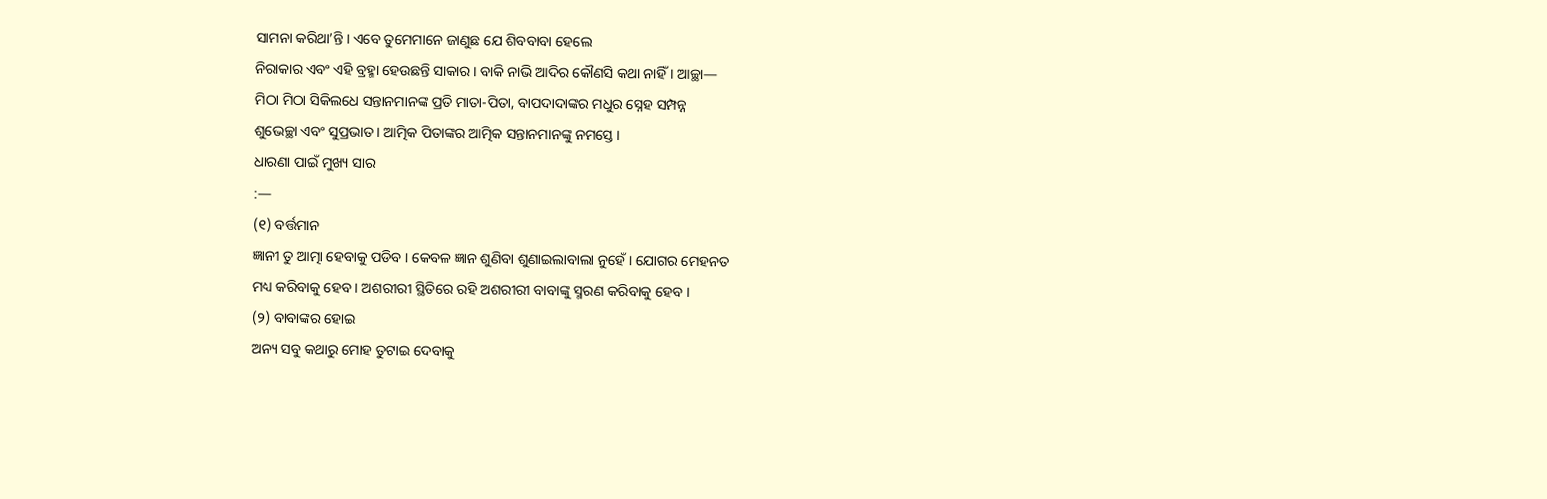ସାମନା କରିଥା’ନ୍ତି । ଏବେ ତୁମେମାନେ ଜାଣୁଛ ଯେ ଶିବବାବା ହେଲେ
ନିରାକାର ଏବଂ ଏହି ବ୍ରହ୍ମା ହେଉଛନ୍ତି ସାକାର । ବାକି ନାଭି ଆଦିର କୌଣସି କଥା ନାହିଁ । ଆଚ୍ଛା—
ମିଠା ମିଠା ସିକିଲଧେ ସନ୍ତାନମାନଙ୍କ ପ୍ରତି ମାତା-ପିତା, ବାପଦାଦାଙ୍କର ମଧୁର ସ୍ନେହ ସମ୍ପନ୍ନ
ଶୁଭେଚ୍ଛା ଏବଂ ସୁପ୍ରଭାତ । ଆତ୍ମିକ ପିତାଙ୍କର ଆତ୍ମିକ ସନ୍ତାନମାନଙ୍କୁ ନମସ୍ତେ ।
ଧାରଣା ପାଇଁ ମୁଖ୍ୟ ସାର
:—
(୧) ବର୍ତ୍ତମାନ
ଜ୍ଞାନୀ ତୁ ଆତ୍ମା ହେବାକୁ ପଡିବ । କେବଳ ଜ୍ଞାନ ଶୁଣିବା ଶୁଣାଇଲାବାଲା ନୁହେଁ । ଯୋଗର ମେହନତ
ମଧ୍ୟ କରିବାକୁ ହେବ । ଅଶରୀରୀ ସ୍ଥିତିରେ ରହି ଅଶରୀରୀ ବାବାଙ୍କୁ ସ୍ମରଣ କରିବାକୁ ହେବ ।
(୨) ବାବାଙ୍କର ହୋଇ
ଅନ୍ୟ ସବୁ କଥାରୁ ମୋହ ତୁଟାଇ ଦେବାକୁ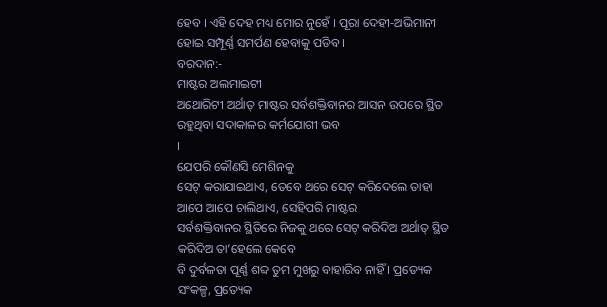ହେବ । ଏହି ଦେହ ମଧ୍ୟ ମୋର ନୁହେଁ । ପୂରା ଦେହୀ-ଅଭିମାନୀ
ହୋଇ ସମ୍ପୂର୍ଣ୍ଣ ସମର୍ପଣ ହେବାକୁ ପଡିବ ।
ବରଦାନ:-
ମାଷ୍ଟର ଅଲମାଇଟୀ
ଅଥୋରିଟୀ ଅର୍ଥାତ୍ ମାଷ୍ଟର ସର୍ବଶକ୍ତିବାନର ଆସନ ଉପରେ ସ୍ଥିତ ରହୁଥିବା ସଦାକାଳର କର୍ମଯୋଗୀ ଭବ
।
ଯେପରି କୌଣସି ମେଶିନକୁ
ସେଟ୍ କରାଯାଇଥାଏ, ତେବେ ଥରେ ସେଟ୍ କରିଦେଲେ ତାହା ଆପେ ଆପେ ଚାଲିଥାଏ, ସେହିପରି ମାଷ୍ଟର
ସର୍ବଶକ୍ତିବାନର ସ୍ଥିତିରେ ନିଜକୁ ଥରେ ସେଟ୍ କରିଦିଅ ଅର୍ଥାତ୍ ସ୍ଥିତ କରିଦିଅ ତା’ହେଲେ କେବେ
ବି ଦୁର୍ବଳତା ପୂର୍ଣ୍ଣ ଶବ୍ଦ ତୁମ ମୁଖରୁ ବାହାରିବ ନାହିଁ । ପ୍ରତ୍ୟେକ ସଂକଳ୍ପ, ପ୍ରତ୍ୟେକ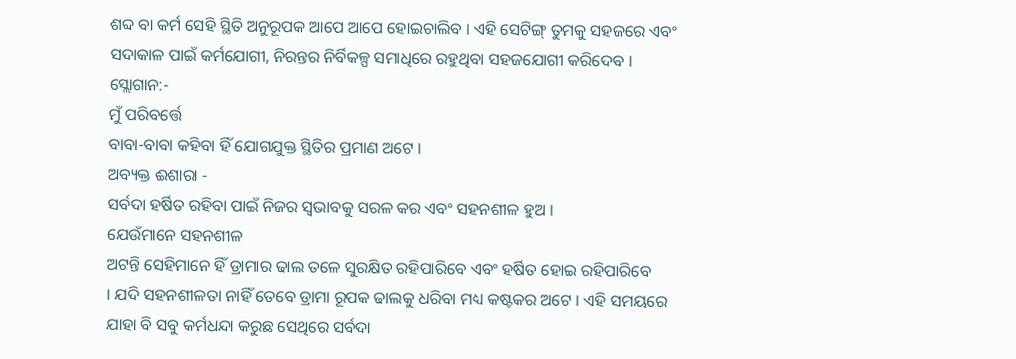ଶବ୍ଦ ବା କର୍ମ ସେହି ସ୍ଥିତି ଅନୁରୂପକ ଆପେ ଆପେ ହୋଇଚାଲିବ । ଏହି ସେଟିଙ୍ଗ୍ ତୁମକୁ ସହଜରେ ଏବଂ
ସଦାକାଳ ପାଇଁ କର୍ମଯୋଗୀ, ନିରନ୍ତର ନିର୍ବିକଳ୍ପ ସମାଧିରେ ରହୁଥିବା ସହଜଯୋଗୀ କରିଦେବ ।
ସ୍ଲୋଗାନ:-
ମୁଁ ପରିବର୍ତ୍ତେ
ବାବା-ବାବା କହିବା ହିଁ ଯୋଗଯୁକ୍ତ ସ୍ଥିତିର ପ୍ରମାଣ ଅଟେ ।
ଅବ୍ୟକ୍ତ ଈଶାରା -
ସର୍ବଦା ହର୍ଷିତ ରହିବା ପାଇଁ ନିଜର ସ୍ୱଭାବକୁ ସରଳ କର ଏବଂ ସହନଶୀଳ ହୁଅ ।
ଯେଉଁମାନେ ସହନଶୀଳ
ଅଟନ୍ତି ସେହିମାନେ ହିଁ ଡ୍ରାମାର ଢାଲ ତଳେ ସୁରକ୍ଷିତ ରହିପାରିବେ ଏବଂ ହର୍ଷିତ ହୋଇ ରହିପାରିବେ
। ଯଦି ସହନଶୀଳତା ନାହିଁ ତେବେ ଡ୍ରାମା ରୂପକ ଢାଲକୁ ଧରିବା ମଧ୍ୟ କଷ୍ଟକର ଅଟେ । ଏହି ସମୟରେ
ଯାହା ବି ସବୁ କର୍ମଧନ୍ଦା କରୁଛ ସେଥିରେ ସର୍ବଦା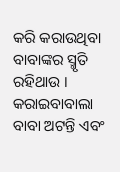କରି କରାଉଥିବା ବାବାଙ୍କର ସ୍ମୃତି ରହିଥାଉ ।
କରାଇବାବାଲା ବାବା ଅଟନ୍ତି ଏବଂ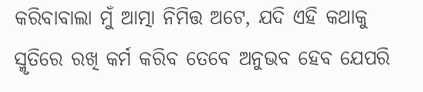କରିବାବାଲା ମୁଁ ଆତ୍ମା ନିମିତ୍ତ ଅଟେ, ଯଦି ଏହି କଥାକୁ
ସ୍ମୃତିରେ ରଖି କର୍ମ କରିବ ତେବେ ଅନୁଭବ ହେବ ଯେପରି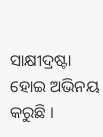ସାକ୍ଷୀଦ୍ରଷ୍ଟା ହୋଇ ଅଭିନୟ କରୁଛି ।